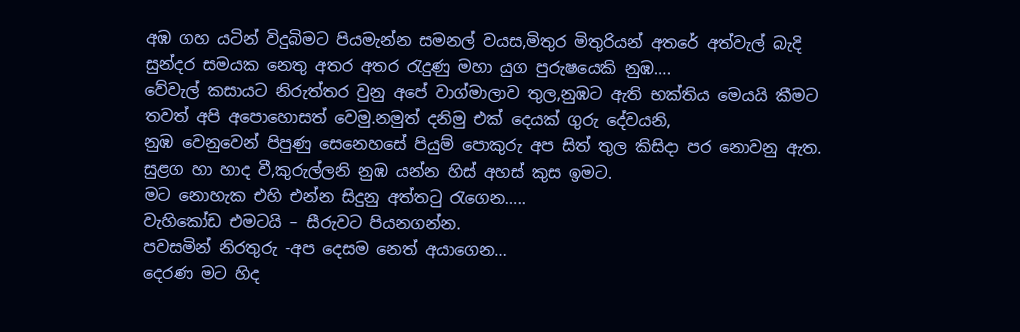අඹ ගහ යටින් විදුබිමට පියමැන්න සමනල් වයස,මිතුර මිතුරියන් අතරේ අත්වැල් බැදි සුන්දර සමයක නෙතු අතර අතර රැදුණු මහා යුග පුරුෂයෙකි නුඹ….
වේවැල් කසායට නිරුත්තර වුනු අපේ වාග්මාලාව තුල,නුඹට ඇති භක්තිය මෙයයි කීමට තවත් අපි අපොහොසත් වෙමු.නමුත් දනිමු එක් දෙයක් ගුරු දේවයනි,
නුඹ වෙනුවෙන් පිපුණු සෙනෙහසේ පියුම් පොකුරු අප සිත් තුල කිසිදා පර නොවනු ඇත.
සුළග හා හාද වී,කුරුල්ලනි නුඹ යන්න හිස් අහස් කුස ඉමට.
මට නොහැක එහි එන්න සිදුනු අත්තටු රැගෙන…..
වැහිකෝඩ එමටයි – සීරුවට පියනගන්න.
පවසමින් නිරතුරු -අප දෙසම නෙත් අයාගෙන…
දෙරණ මට හිද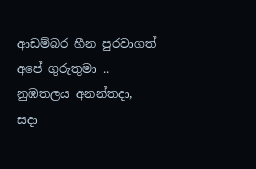ආඩම්බර හීන පුරවාගත් අපේ ගුරුතුමා ..
නුඹතලය අනන්තදා, සදා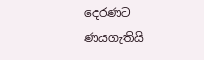දෙරණට ණයගැතියි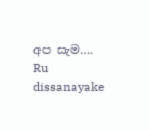අප සැම….
Ru dissanayake